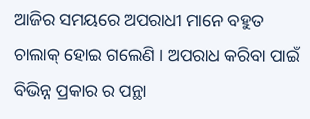ଆଜିର ସମୟରେ ଅପରାଧୀ ମାନେ ବହୁତ ଚାଲାକ୍ ହୋଇ ଗଲେଣି । ଅପରାଧ କରିବା ପାଇଁ ବିଭିନ୍ନ ପ୍ରକାର ର ପନ୍ଥା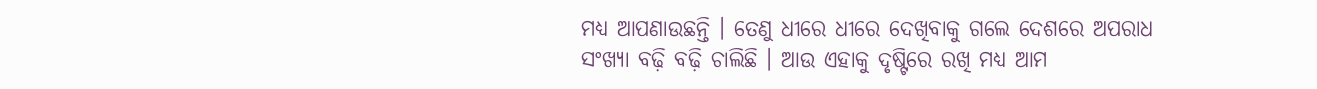ମଧ୍ୟ ଆପଣାଉଛନ୍ତି । ତେଣୁ ଧୀରେ ଧୀରେ ଦେଖିବାକୁ ଗଲେ ଦେଶରେ ଅପରାଧ ସଂଖ୍ୟା ବଢ଼ି ବଢ଼ି ଚାଲିଛି । ଆଉ ଏହାକୁ ଦୃଷ୍ଟିରେ ରଖି ମଧ୍ୟ ଆମ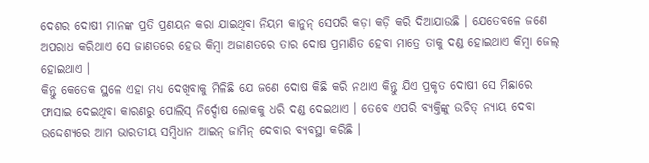ଦେଶର ଦୋଷୀ ମାନଙ୍କ ପ୍ରତି ପ୍ରଣୟନ କରା ଯାଇଥିବା ନିୟମ କାନୁନ୍ ସେପରି କଡ଼ା କଡ଼ି କରି ଦିଆଯାଉଛି । ଯେତେବଳେ ଜଣେ ଅପରାଧ କରିଥାଏ ସେ ଜାଣତରେ ହେଉ କିମ୍ବା ଅଜାଣତରେ ତାର ଦୋଷ ପ୍ରମାଣିତ ହେବା ମାତ୍ରେ ତାକୁ ଦଣ୍ଡ ହୋଇଥାଏ କିମ୍ବା ଜେଲ୍ ହୋଇଥାଏ ।
କିନ୍ତୁ କେତେକ ସ୍ଥଳେ ଏହା ମଧ୍ୟ ଦେଖିବାକୁ ମିଳିଛି ଯେ ଜଣେ ଦୋଷ କିଛି କରି ନଥାଏ କିନ୍ତୁ ଯିଏ ପ୍ରକୃତ ଦୋଷୀ ସେ ମିଛାରେ ଫାସାଇ ଦେଇଥିବା କାରଣରୁ ପୋଲିସ୍ ନିର୍ଦ୍ଦୋଷ ଲୋକକୁ ଧରି ଦଣ୍ଡ ଦେଇଥାଏ । ତେବେ ଏପରି ବ୍ୟକ୍ତିଙ୍କୁ ଉଚିତ୍ ନ୍ୟାୟ ଦେବା ଉଦ୍ଦେଶ୍ୟରେ ଆମ ଭାରତୀୟ ସମ୍ବିଧାନ ଆଇନ୍ ଜାମିନ୍ ଦେବାର ବ୍ୟବସ୍ଥା କରିଛି ।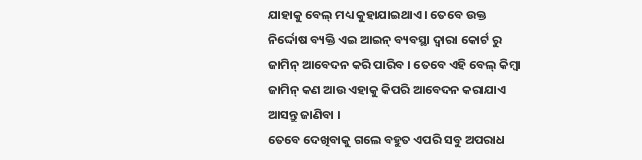ଯାହାକୁ ବେଲ୍ ମଧ୍ୟ କୁହାଯାଇଥାଏ । ତେବେ ଉକ୍ତ ନିର୍ଦ୍ଦୋଷ ବ୍ୟକ୍ତି ଏଇ ଆଇନ୍ ବ୍ୟବସ୍ଥା ଦ୍ବାରା କୋର୍ଟ ରୁ ଜାମିନ୍ ଆବେଦନ କରି ପାରିବ । ତେବେ ଏହି ବେଲ୍ କିମ୍ବା ଜାମିନ୍ କଣ ଆଉ ଏହାକୁ କିପରି ଆବେଦନ କରାଯାଏ ଆସନ୍ତୁ ଜାଣିବା ।
ତେବେ ଦେଖିବାକୁ ଗଲେ ବହୁତ ଏପରି ସବୁ ଅପରାଧ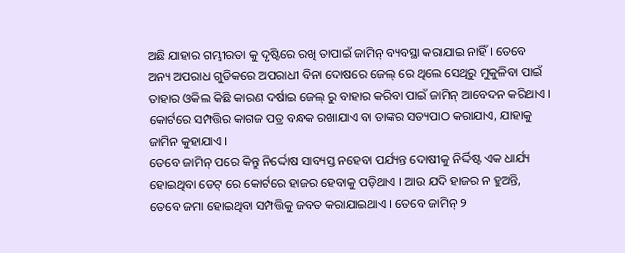ଅଛି ଯାହାର ଗମ୍ଭୀରତା କୁ ଦୃଷ୍ଟିରେ ରଖି ତାପାଇଁ ଜାମିନ୍ ବ୍ୟବସ୍ଥା କରାଯାଇ ନାହିଁ । ତେବେ ଅନ୍ୟ ଅପରାଧ ଗୁଡିକରେ ଅପରାଧୀ ବିନା ଦୋଷରେ ଜେଲ୍ ରେ ଥିଲେ ସେଥିରୁ ମୁକୁଳିବା ପାଇଁ ତାହାର ଓକିଲ କିଛି କାରଣ ଦର୍ଷାଇ ଜେଲ୍ ରୁ ବାହାର କରିବା ପାଇଁ ଜାମିନ୍ ଆବେଦନ କରିଥାଏ । କୋର୍ଟରେ ସମ୍ପତ୍ତିର କାଗଜ ପତ୍ର ବନ୍ଧକ ରଖାଯାଏ ବା ତାଙ୍କର ସତ୍ୟପାଠ କରାଯାଏ, ଯାହାକୁ ଜାମିନ କୁହାଯାଏ ।
ତେବେ ଜାମିନ୍ ପରେ କିନ୍ତୁ ନିର୍ଦ୍ଦୋଷ ସାବ୍ୟସ୍ତ ନହେବା ପର୍ଯ୍ୟନ୍ତ ଦୋଷୀକୁ ନିର୍ଦ୍ଦିଷ୍ଟ ଏକ ଧାର୍ଯ୍ୟ ହୋଇଥିବା ଡେଟ୍ ରେ କୋର୍ଟରେ ହାଜର ହେବାକୁ ପଡ଼ିଥାଏ । ଆଉ ଯଦି ହାଜର ନ ହୁଅନ୍ତି, ତେବେ ଜମା ହୋଇଥିବା ସମ୍ପତ୍ତିକୁ ଜବତ କରାଯାଇଥାଏ । ତେବେ ଜାମିନ୍ ୨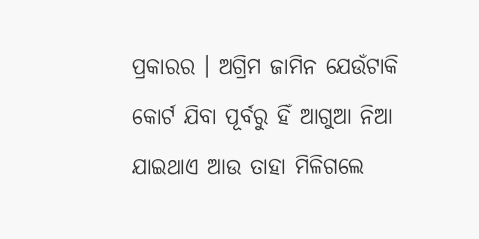ପ୍ରକାରର । ଅଗ୍ରିମ ଜାମିନ ଯେଉଁଟାକି କୋର୍ଟ ଯିବା ପୂର୍ବରୁ ହିଁ ଆଗୁଆ ନିଆ ଯାଇଥାଏ ଆଉ ତାହା ମିଳିଗଲେ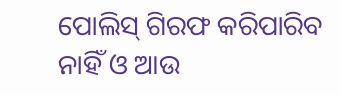ପୋଲିସ୍ ଗିରଫ କରିପାରିବ ନାହିଁ ଓ ଆଉ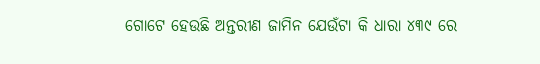ଗୋଟେ ହେଉଛି ଅନ୍ତରୀଣ ଜାମିନ ଯେଉଁଟା କି ଧାରା ୪୩୯ ରେ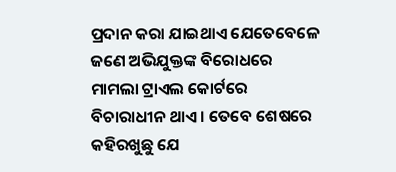ପ୍ରଦାନ କରା ଯାଇଥାଏ ଯେତେବେଳେ ଜଣେ ଅଭିଯୁକ୍ତଙ୍କ ବିରୋଧରେ ମାମଲା ଟ୍ରାଏଲ କୋର୍ଟରେ ବିଚାରାଧୀନ ଥାଏ । ତେବେ ଶେଷରେ କହିରଖୁଛୁ ଯେ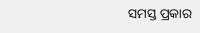ସମସ୍ତ ପ୍ରକାର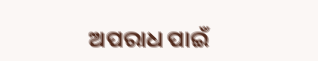ଅପରାଧ ପାଇଁ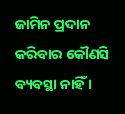ଜାମିନ ପ୍ରଦାନ କରିବାର କୌଣସି ବ୍ୟବସ୍ଥା ନାହିଁ ।